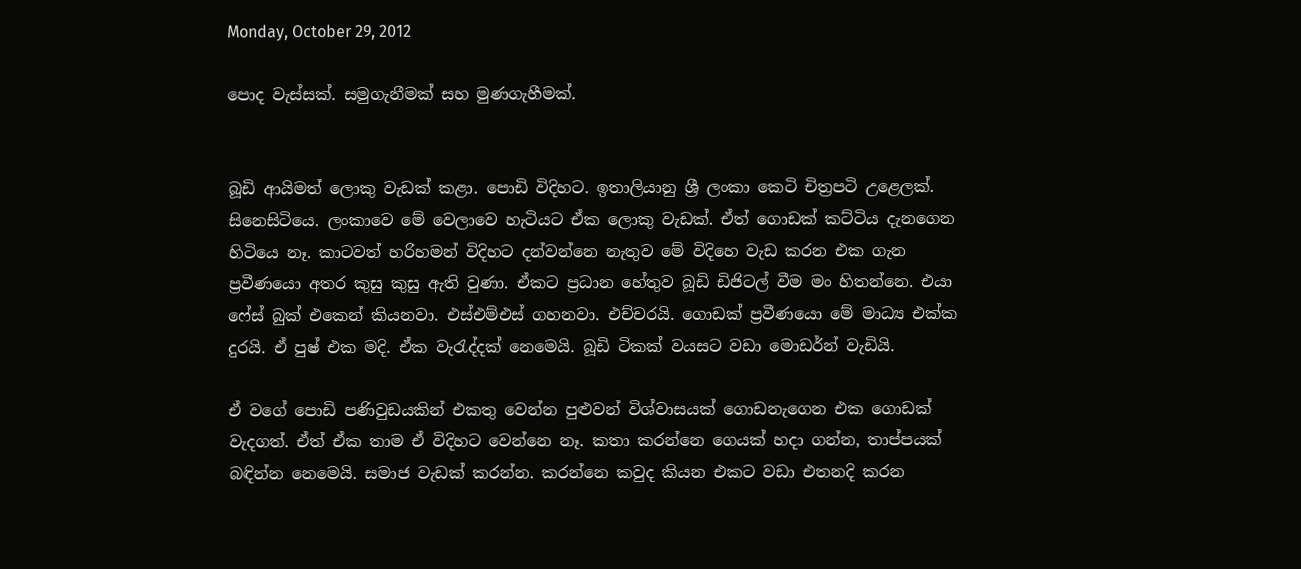Monday, October 29, 2012

පොද වැස්සක්. සමුගැනීමක් සහ මුණගැහීමක්.


බූඩි ආයිමත් ලොකු වැඩක් කළා. පොඩි විදිහට. ඉතාලියානු ශ්‍රී ලංකා කෙටි චිත්‍රපටි උළෙලක්. සිනෙසිටියෙ. ලංකාවෙ මේ වෙලාවෙ හැටියට ඒක ලොකු වැඩක්. ඒත් ගොඩක් කට්ටිය දැනගෙන හිටියෙ නෑ. කාටවත් හරිහමන් විදිහට දන්වන්නෙ නැතුව මේ විදිහෙ වැඩ කරන එක ගැන ප්‍රවීණයො අතර කුසු කුසු ඇති වුණා. ඒකට ප්‍රධාන හේතුව බූඩි ඩිජිටල් වීම මං හිතන්නෙ. එයා ෆේස් බුක් එකෙන් කියනවා. එස්එම්එස් ගහනවා. එච්චරයි. ගොඩක් ප්‍රවීණයො මේ මාධ්‍ය එක්ක දුරයි. ඒ පුෂ් එක මදි. ඒක වැරැද්දක් නෙමෙයි. බූඩි ටිකක් වයසට වඩා මොඩර්න් වැඩියි.

ඒ වගේ පොඩි පණිවුඩයකින් එකතු වෙන්න පුළුවන් විශ්වාසයක් ගොඩනැගෙන එක ගොඩක් වැදගත්. ඒත් ඒක තාම ඒ විදිහට වෙන්නෙ නෑ. කතා කරන්නෙ ගෙයක් හදා ගන්න, තාප්පයක් බඳින්න නෙමෙයි. සමාජ වැඩක් කරන්න. කරන්නෙ කවුද කියන එකට වඩා එතනදි කරන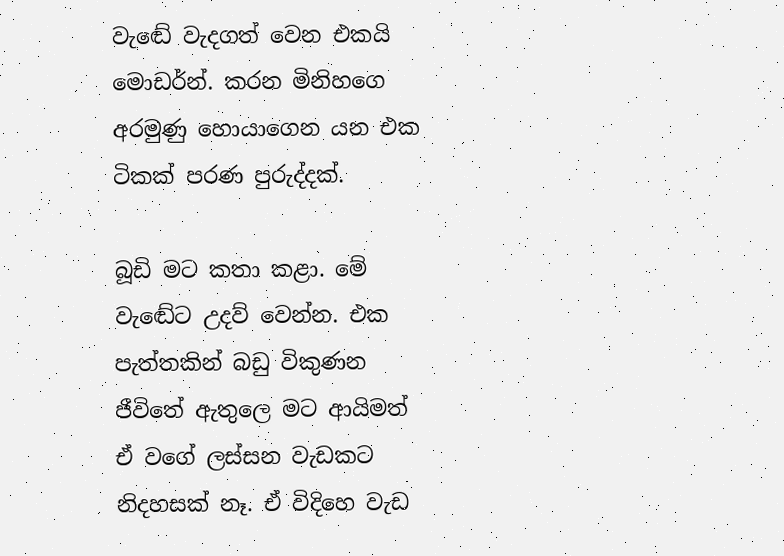වැඬේ වැදගත් වෙන එකයි මොඩර්න්. කරන මිනිහගෙ අරමුණු හොයාගෙන යන එක ටිකක් පරණ පුරුද්දක්.

බූඩි මට කතා කළා. මේ වැඬේට උදව් වෙන්න. එක පැත්තකින් බඩු විකුණන ජීවිතේ ඇතුලෙ මට ආයිමත් ඒ වගේ ලස්සන වැඩකට නිදහසක් නෑ. ඒ විදිහෙ වැඩ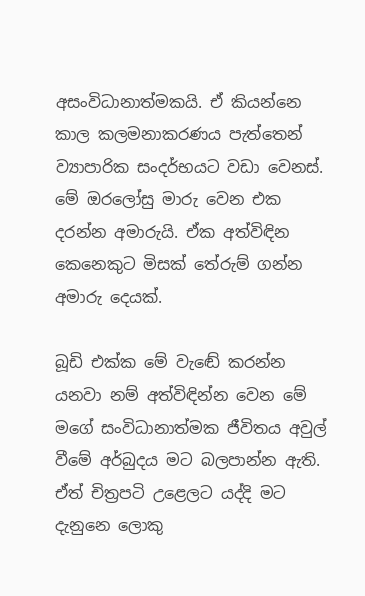අසංවිධානාත්මකයි. ඒ කියන්නෙ කාල කලමනාකරණය පැත්තෙන් ව්‍යාපාරික සංදර්භයට වඩා වෙනස්. මේ ඔරලෝසු මාරු වෙන එක දරන්න අමාරුයි. ඒක අත්විඳින කෙනෙකුට මිසක් තේරුම් ගන්න අමාරු දෙයක්.

බූඩි එක්ක මේ වැඬේ කරන්න යනවා නම් අත්විඳින්න වෙන මේ මගේ සංවිධානාත්මක ජීවිතය අවුල් වීමේ අර්බුදය මට බලපාන්න ඇති. ඒත් චිත්‍රපටි උළෙලට යද්දි මට දැනුනෙ ලොකු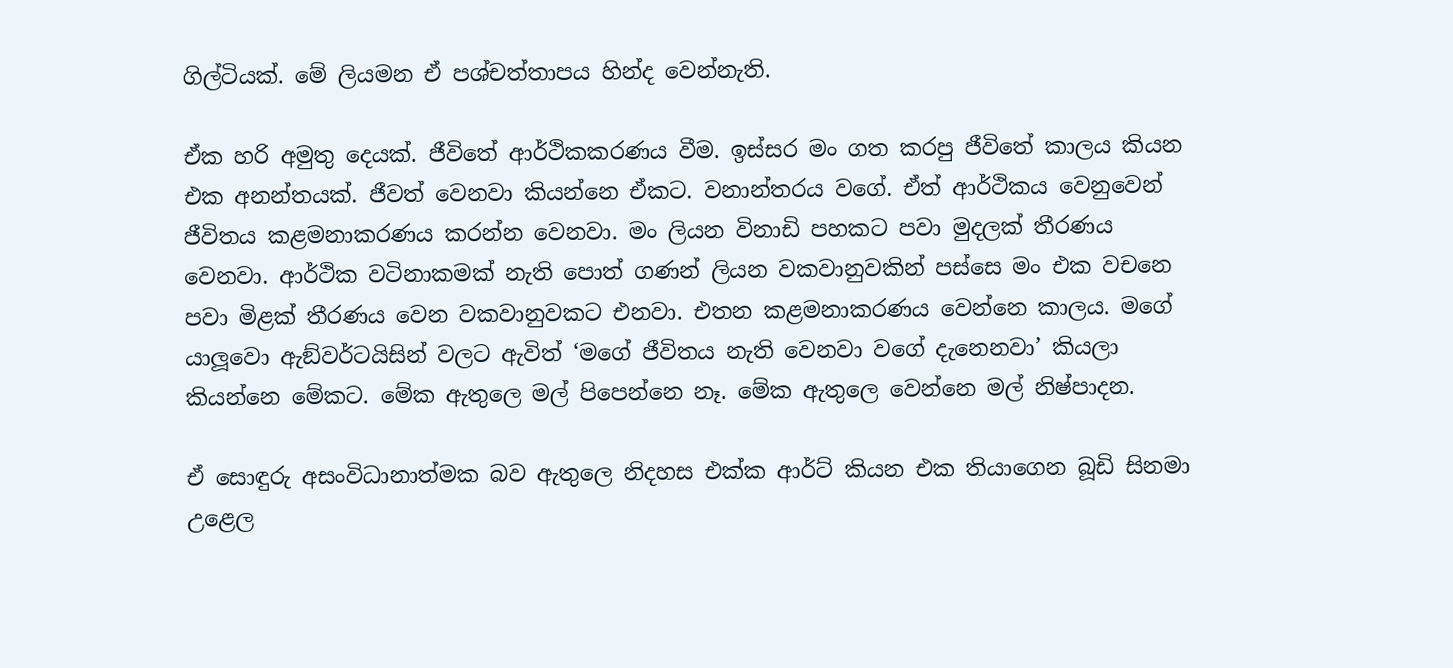ගිල්ටියක්. මේ ලියමන ඒ පශ්චත්තාපය හින්ද වෙන්නැති.

ඒක හරි අමුතු දෙයක්. ජීවිතේ ආර්ථිකකරණය වීම. ඉස්සර මං ගත කරපු ජීවිතේ කාලය කියන එක අනන්තයක්. ජීවත් වෙනවා කියන්නෙ ඒකට. වනාන්තරය වගේ. ඒත් ආර්ථිකය වෙනුවෙන් ජීවිතය කළමනාකරණය කරන්න වෙනවා. මං ලියන විනාඩි පහකට පවා මුදලක් තීරණය වෙනවා. ආර්ථික වටිනාකමක් නැති පොත් ගණන් ලියන වකවානුවකින් පස්සෙ මං එක වචනෙ පවා මිළක් තීරණය වෙන වකවානුවකට එනවා. එතන කළමනාකරණය වෙන්නෙ කාලය. මගේ යාලූවො ඇඞ්වර්ටයිසින් වලට ඇවිත් ‘මගේ ජීවිතය නැති වෙනවා වගේ දැනෙනවා’ කියලා කියන්නෙ මේකට. මේක ඇතුලෙ මල් පිපෙන්නෙ නෑ. මේක ඇතුලෙ වෙන්නෙ මල් නිෂ්පාදන.

ඒ සොඳුරු අසංවිධානාත්මක බව ඇතුලෙ නිදහස එක්ක ආර්ට් කියන එක තියාගෙන බූඩි සිනමා උළෙල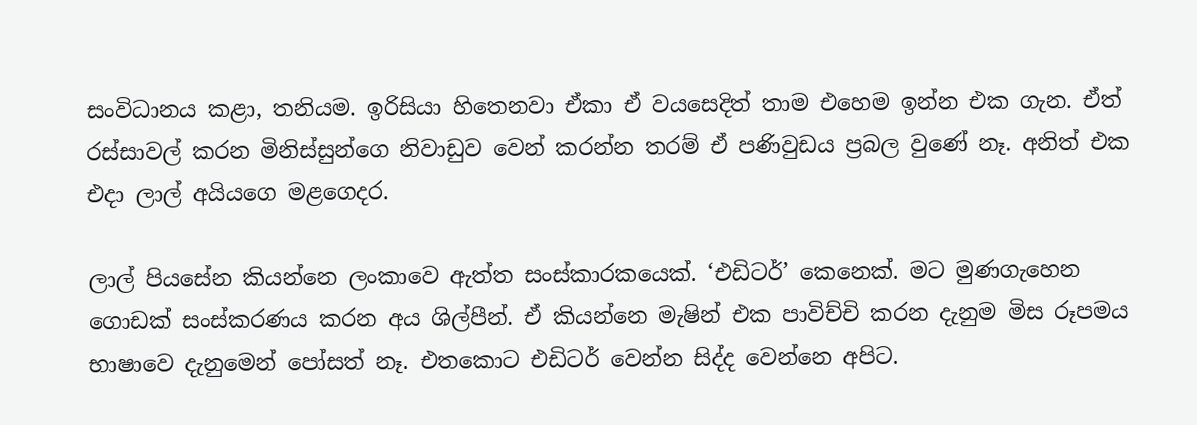සංවිධානය කළා, තනියම. ඉරිසියා හිතෙනවා ඒකා ඒ වයසෙදිත් තාම එහෙම ඉන්න එක ගැන. ඒත් රස්සාවල් කරන මිනිස්සුන්ගෙ නිවාඩුව වෙන් කරන්න තරම් ඒ පණිවුඩය ප්‍රබල වුණේ නෑ. අනිත් එක එදා ලාල් අයියගෙ මළගෙදර.

ලාල් පියසේන කියන්නෙ ලංකාවෙ ඇත්ත සංස්කාරකයෙක්. ‘එඩිටර්’ කෙනෙක්. මට මුණගැහෙන ගොඩක් සංස්කරණය කරන අය ශිල්පීන්. ඒ කියන්නෙ මැෂින් එක පාවිච්චි කරන දැනුම මිස රූපමය භාෂාවෙ දැනුමෙන් පෝසත් නෑ. එතකොට එඩිටර් වෙන්න සිද්ද වෙන්නෙ අපිට.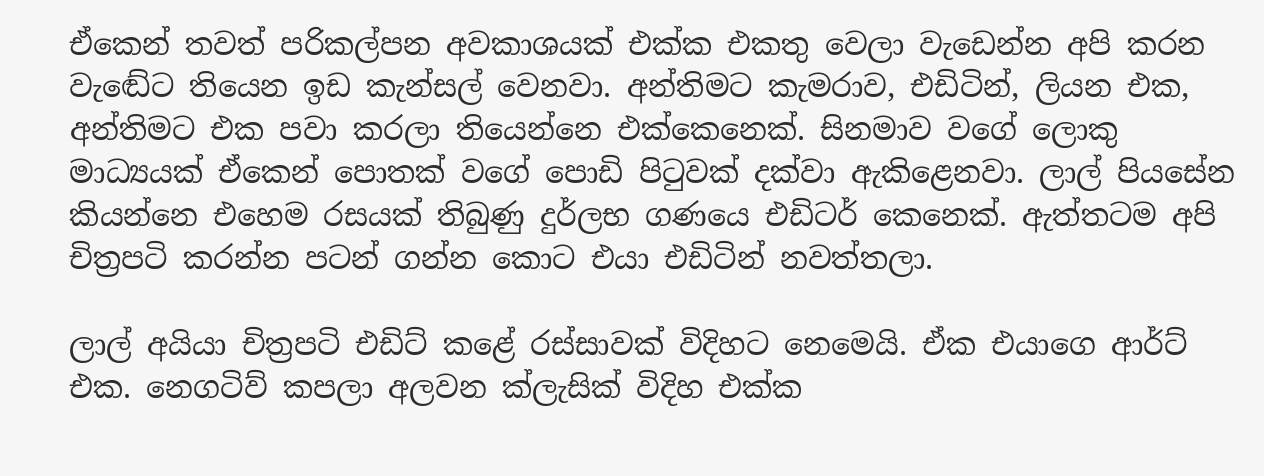ඒකෙන් තවත් පරිකල්පන අවකාශයක් එක්ක එකතු වෙලා වැඩෙන්න අපි කරන වැඬේට තියෙන ඉඩ කැන්සල් වෙනවා. අන්තිමට කැමරාව, එඩිටින්, ලියන එක, අන්තිමට එක පවා කරලා තියෙන්නෙ එක්කෙනෙක්. සිනමාව වගේ ලොකු මාධ්‍යයක් ඒකෙන් පොතක් වගේ පොඩි පිටුවක් දක්වා ඇකිළෙනවා. ලාල් පියසේන කියන්නෙ එහෙම රසයක් තිබුණු දුර්ලභ ගණයෙ එඩිටර් කෙනෙක්. ඇත්තටම අපි චිත්‍රපටි කරන්න පටන් ගන්න කොට එයා එඩිටින් නවත්තලා.

ලාල් අයියා චිත්‍රපටි එඩිට් කළේ රස්සාවක් විදිහට නෙමෙයි. ඒක එයාගෙ ආර්ට් එක. නෙගටිව් කපලා අලවන ක්ලැසික් විදිහ එක්ක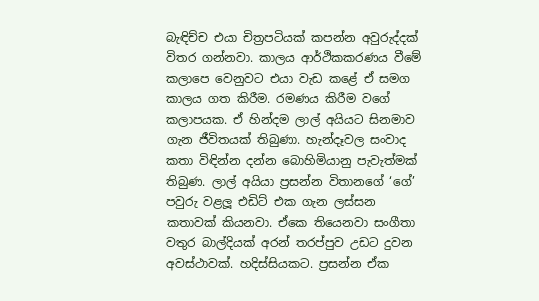බැඳිච්ච එයා චිත්‍රපටියක් කපන්න අවුරුද්දක් විතර ගන්නවා. කාලය ආර්ථිකකරණය වීමේ කලාපෙ වෙනුවට එයා වැඩ කළේ ඒ සමග කාලය ගත කිරීම. රමණය කිරීම වගේ කලාපයක. ඒ හින්දම ලාල් අයියට සිනමාව ගැන ජීවිතයක් තිබුණා. හැන්දෑවල සංවාද කතා විඳින්න දන්න බොහිමියානු පැවැත්මක් තිබුණ. ලාල් අයියා ප්‍රසන්න විතානගේ ‘ගේ’ පවුරු වළලූ එඩිට් එක ගැන ලස්සන කතාවක් කියනවා. ඒකෙ තියෙනවා සංගීතා වතුර බාල්දියක් අරන් තරප්පුව උඩට දුවන අවස්ථාවක්. හදිස්සියකට. ප්‍රසන්න ඒක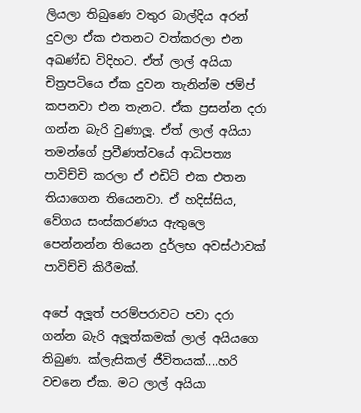ලියලා තිබුණෙ වතුර බාල්දිය අරන් දුවලා ඒක එතනට වත්කරලා එන අඛණ්ඩ විදිහට. ඒත් ලාල් අයියා චිත්‍රපටියෙ ඒක දුවන තැනින්ම ජම්ප් කපනවා එන තැනට. ඒක ප්‍රසන්න දරා ගන්න බැරි වුණාලූ. ඒත් ලාල් අයියා තමන්ගේ ප්‍රවීණත්වයේ ආධිපත්‍ය පාවිච්චි කරලා ඒ එඩිට් එක එතන තියාගෙන තියෙනවා. ඒ හදිස්සිය, වේගය සංස්කරණය ඇතුලෙ පෙන්නන්න තියෙන දුර්ලභ අවස්ථාවක් පාවිච්චි කිරීමක්.

අපේ අලූත් පරම්පරාවට පවා දරා ගන්න බැරි අලූත්කමක් ලාල් අයියගෙ තිබුණ. ක්ලැසිකල් ජීවිතයක්....හරි වචනෙ ඒක. මට ලාල් අයියා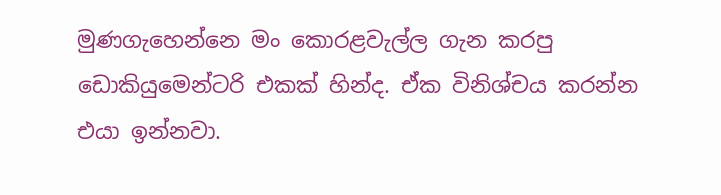මුණගැහෙන්නෙ මං කොරළවැල්ල ගැන කරපු ඩොකියුමෙන්ටරි එකක් හින්ද. ඒක විනිශ්චය කරන්න එයා ඉන්නවා.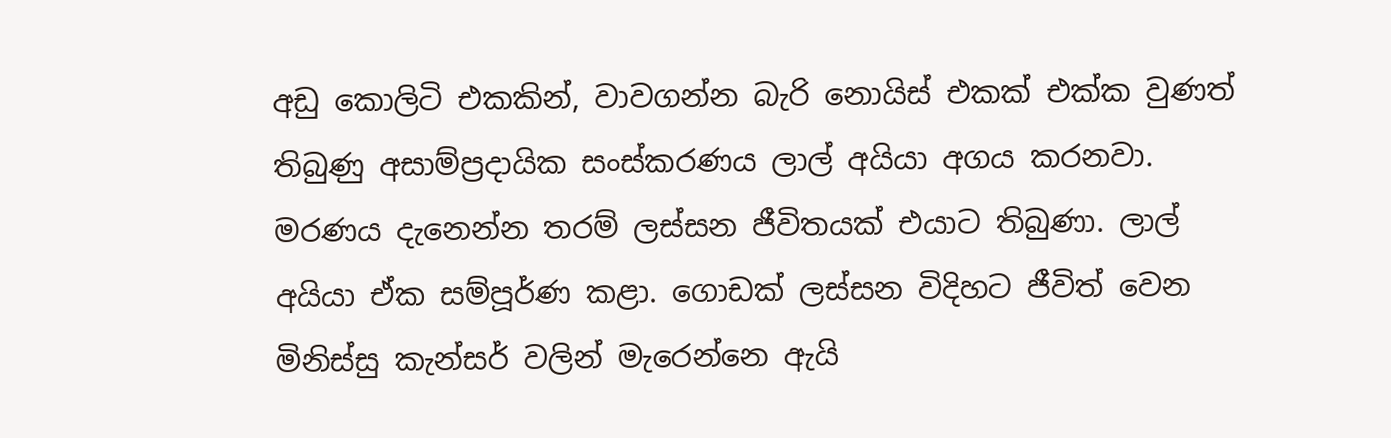අඩු කොලිටි එකකින්, වාවගන්න බැරි නොයිස් එකක් එක්ක වුණත් තිබුණු අසාම්ප්‍රදායික සංස්කරණය ලාල් අයියා අගය කරනවා. මරණය දැනෙන්න තරම් ලස්සන ජීවිතයක් එයාට තිබුණා. ලාල් අයියා ඒක සම්පූර්ණ කළා. ගොඩක් ලස්සන විදිහට ජීවිත් වෙන මිනිස්සු කැන්සර් වලින් මැරෙන්නෙ ඇයි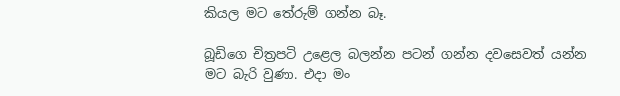කියල මට තේරුම් ගන්න බෑ.

බූඩිගෙ චිත්‍රපටි උළෙල බලන්න පටන් ගන්න දවසෙවත් යන්න මට බැරි වුණා. එදා මං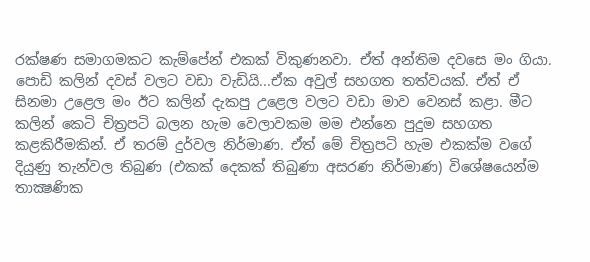රක්ෂණ සමාගමකට කැම්පේන් එකක් විකුණනවා. ඒත් අන්තිම දවසෙ මං ගියා. පොඩි කලින් දවස් වලට වඩා වැඩියි...ඒක අවුල් සහගත තත්වයක්. ඒත් ඒ සිනමා උළෙල මං ඊට කලින් දැකපු උළෙල වලට වඩා මාව වෙනස් කළා. මීට කලින් කෙටි චිත්‍රපටි බලන හැම වෙලාවකම මම එන්නෙ පුදුම සහගත කළකිරීමකින්. ඒ තරම් දුර්වල නිර්මාණ. ඒත් මේ චිත්‍රපටි හැම එකක්ම වගේ දියුණු තැන්වල තිබුණ (එකක් දෙකක් තිබුණා අසරණ නිර්මාණ) විශේෂයෙන්ම තාක්‍ෂණික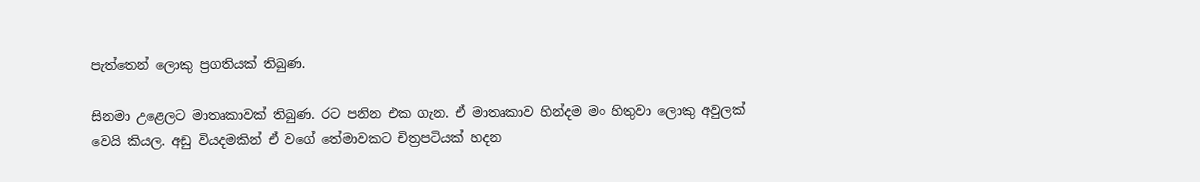පැත්තෙන් ලොකු ප්‍රගතියක් තිබුණ.

සිනමා උළෙලට මාතෘකාවක් තිබුණ. රට පනින එක ගැන. ඒ මාතෘකාව හින්දම මං හිතුවා ලොකු අවුලක් වෙයි කියල. අඩු වියදමකින් ඒ වගේ තේමාවකට චිත්‍රපටියක් හදන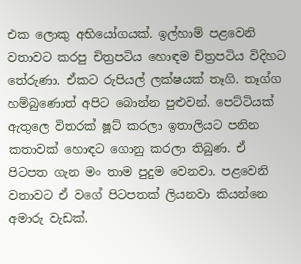එක ලොකු අභියෝගයක්. ඉල්හාම් පළවෙනි වතාවට කරපු චිත්‍රපටිය හොඳම චිත්‍රපටිය විදිහට තේරුණා. ඒකට රුපියල් ලක්ෂයක් තෑගි. තෑග්ග හම්බුණොත් අපිට බොන්න පුළුවන්. පෙට්ටියක් ඇතුලෙ විතරක් ෂූට් කරලා ඉතාලියට පනින කතාවක් හොඳට ගොනු කරලා තිබුණ. ඒ පිටපත ගැන මං තාම පුදුම වෙනවා. පළවෙනි වතාවට ඒ වගේ පිටපතක් ලියනවා කියන්නෙ අමාරු වැඩක්.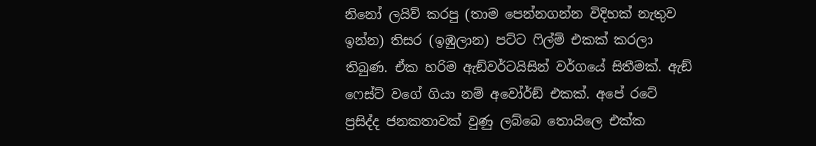නිනෝ ලයිව් කරපු (තාම පෙන්නගන්න විදිහක් නැතුව ඉන්න) තිසර (ඉඹුලාන) පට්ට ෆිල්ම් එකක් කරලා තිබුණ. ඒක හරිම ඇඞ්වර්ටයිසින් වර්ගයේ සිතීමක්. ඇඞ් ෆෙස්ට් වගේ ගියා නම් අවෝර්ඞ් එකක්. අපේ රටේ ප්‍රසිද්ද ජනකතාවක් වුණු ලබ්බෙ තොයිලෙ එක්ක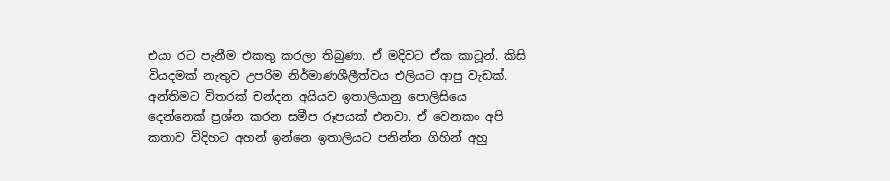එයා රට පැනීම එකතු කරලා තිබුණා. ඒ මදිවට ඒක කාටූන්. කිසි වියදමක් නැතුව උපරිම නිර්මාණශීලීත්වය එලියට ආපු වැඩක්. අන්තිමට විතරක් චන්දන අයියව ඉතාලියානු පොලිසියෙ දෙන්නෙක් ප්‍රශ්න කරන සමීප රූපයක් එනවා. ඒ වෙනකං අපි කතාව විදිහට අහන් ඉන්නෙ ඉතාලියට පනින්න ගිහින් අහු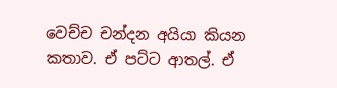වෙච්ච චන්දන අයියා කියන කතාව. ඒ පට්ට ආතල්. ඒ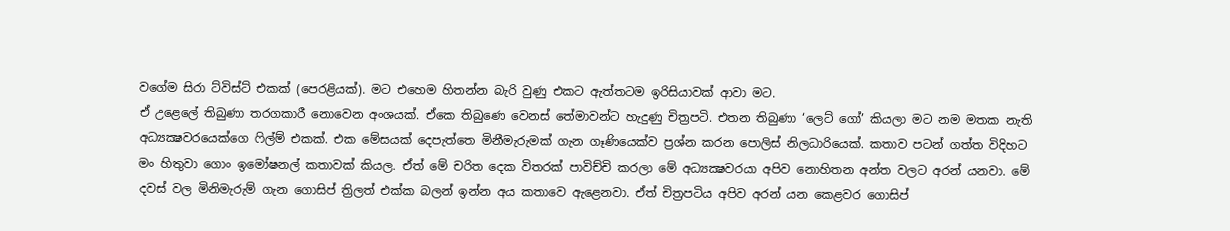වගේම සිරා ට්විස්ට් එකක් (පෙරළියක්). මට එහෙම හිතන්න බැරි වුණු එකට ඇත්තටම ඉරිසියාවක් ආවා මට.
ඒ උළෙලේ තිබුණා තරගකාරී නොවෙන අංශයක්. ඒකෙ තිබුණෙ වෙනස් තේමාවන්ට හැදුණු චිත්‍රපටි. එතන තිබුණා ‘ලෙට් ගෝ’ කියලා මට නම මතක නැති අධ්‍යක්‍ෂවරයෙක්ගෙ ෆිල්ම් එකක්. එක මේසයක් දෙපැත්තෙ මිනීමැරුමක් ගැන ගෑණියෙක්ව ප්‍රශ්න කරන පොලිස් නිලධාරියෙක්. කතාව පටන් ගත්ත විදිහට මං හිතුවා ගොං ඉමෝෂනල් කතාවක් කියල. ඒත් මේ චරිත දෙක විතරක් පාවිච්චි කරලා මේ අධ්‍යක්‍ෂවරයා අපිව නොහිතන අන්ත වලට අරන් යනවා. මේ දවස් වල මිනිමැරුම් ගැන ගොසිප් ත්‍රිලත් එක්ක බලන් ඉන්න අය කතාවෙ ඇළෙනවා. ඒත් චිත්‍රපටිය අපිව අරන් යන කෙළවර ගොසිප්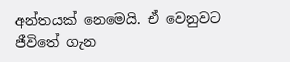අන්තයක් නෙමෙයි. ඒ වෙනුවට ජීවිතේ ගැන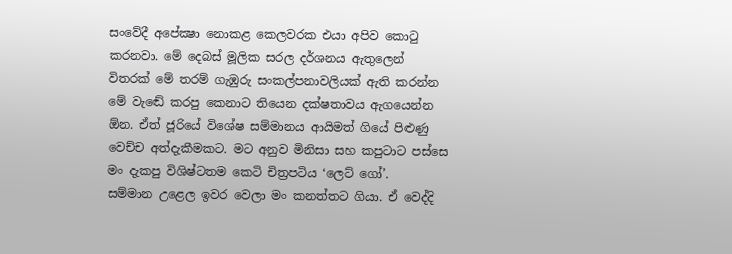සංවේදී අපේක්‍ෂා නොකළ කෙලවරක එයා අපිව කොටු කරනවා. මේ දෙබස් මූලික සරල දර්ශනය ඇතුලෙන් විතරක් මේ තරම් ගැඹුරු සංකල්පනාවලියක් ඇති කරන්න මේ වැඬේ කරපු කෙනාට තියෙන දක්ෂතාවය ඇගයෙන්න  ඕන. ඒත් ජූරියේ විශේෂ සම්මානය ආයිමත් ගියේ පිළුණු වෙච්ච අත්දැකීමකට. මට අනුව මිනිසා සහ කපුටාට පස්සෙ මං දැකපු විශිෂ්ටතම කෙටි චිත්‍රපටිය ‘ලෙට් ගෝ’.
සම්මාන උළෙල ඉවර වෙලා මං කනත්තට ගියා. ඒ වෙද්දි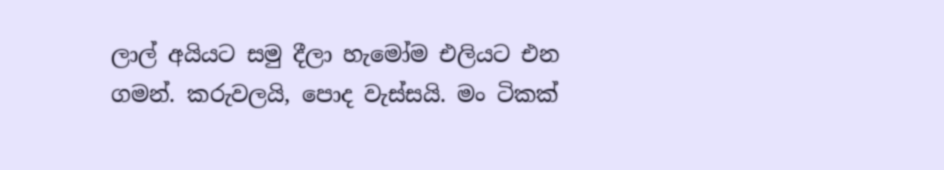ලාල් අයියට සමු දීලා හැමෝම එලියට එන ගමන්. කරුවලයි, පොද වැස්සයි. මං ටිකක්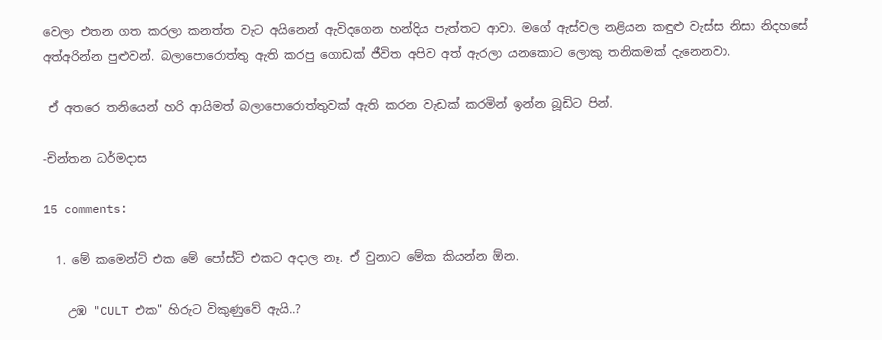වෙලා එතන ගත කරලා කනත්ත වැට අයිනෙන් ඇවිදගෙන හන්දිය පැත්තට ආවා. මගේ ඇස්වල නළියන කඳුළු වැස්ස නිසා නිදහසේ අත්අරින්න පුළුවන්. බලාපොරොත්තු ඇති කරපු ගොඩක් ජීවිත අපිව අත් ඇරලා යනකොට ලොකු තනිකමක් දැනෙනවා.

 ඒ අතරෙ තනියෙන් හරි ආයිමත් බලාපොරොත්තුවක් ඇති කරන වැඩක් කරමින් ඉන්න බූඩිට පින්.

-චින්තන ධර්මදාස

15 comments:

  1. මේ කමෙන්ට් එක මේ පෝස්ට් එකට අදාල නෑ. ඒ වුනාට මේක කියන්න ඕන.

    උඹ "CULT එක" හිරුට විකුණුවේ ඇයි..?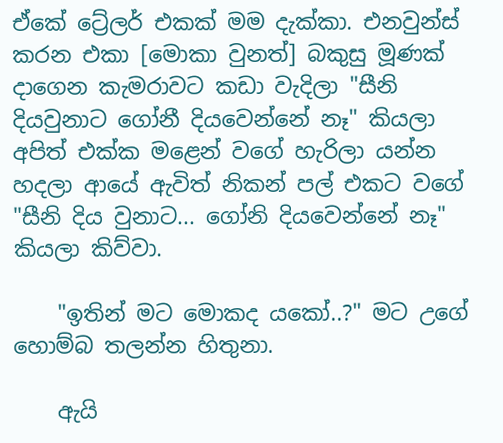ඒකේ ට්‍රේලර් එකක් මම දැක්කා. එනවුන්ස් කරන එකා [මොකා වුනත්] බකුසු මූණක් දාගෙන කැමරාවට කඩා වැදිලා "සීනි දියවුනාට ගෝනී දියවෙන්නේ නෑ" කියලා අපිත් එක්ක මළෙන් වගේ හැරිලා යන්න හදලා ආයේ ඇවිත් නිකන් පල් එකට වගේ "සීනි දිය වුනාට... ගෝනි දියවෙන්නේ නෑ" කියලා කිව්වා.

    "ඉතින් මට මොකද යකෝ..?" මට උගේ හොම්බ තලන්න හිතුනා.

    ඇයි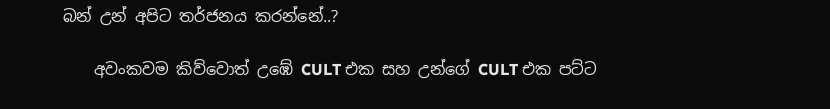බන් උන් අපිට තර්ජනය කරන්නේ..?

    අවංකවම කිව්වොත් උඹේ CULT එක සහ උන්ගේ CULT එක පට්ට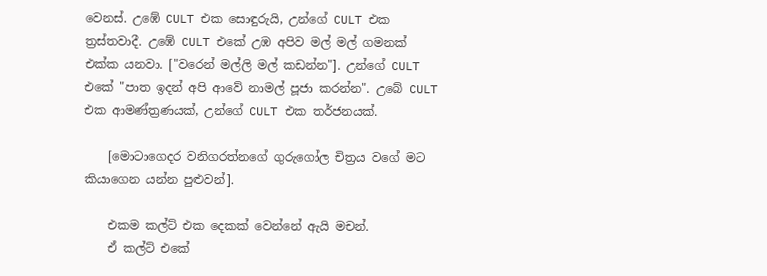වෙනස්. උඹේ CULT එක සොඳුරුයි, උන්ගේ CULT එක ත්‍රස්තවාදී. උඹේ CULT එකේ උඹ අපිව මල් මල් ගමනක් එක්ක යනවා. ["වරෙන් මල්ලි මල් කඩන්න"]. උන්ගේ CULT එකේ "පාත ඉදන් අපි ආවේ නාමල් පූජා කරන්න". උබේ CULT එක ආමණ්ත්‍රණයක්, උන්ගේ CULT එක තර්ජනයක්.

    [මොටාගෙදර වනිගරත්නගේ ගුරුගෝල චිත්‍රය වගේ මට කියාගෙන යන්න පුළුවන්].

    එකම කල්ට් එක දෙකක් වෙන්නේ ඇයි මචන්.
    ඒ කල්ට් එකේ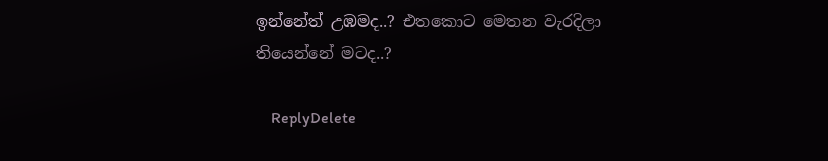ඉන්නේත් උඹමද..? එතකොට මෙතන වැරදිලා තියෙන්නේ මටද..?

    ReplyDelete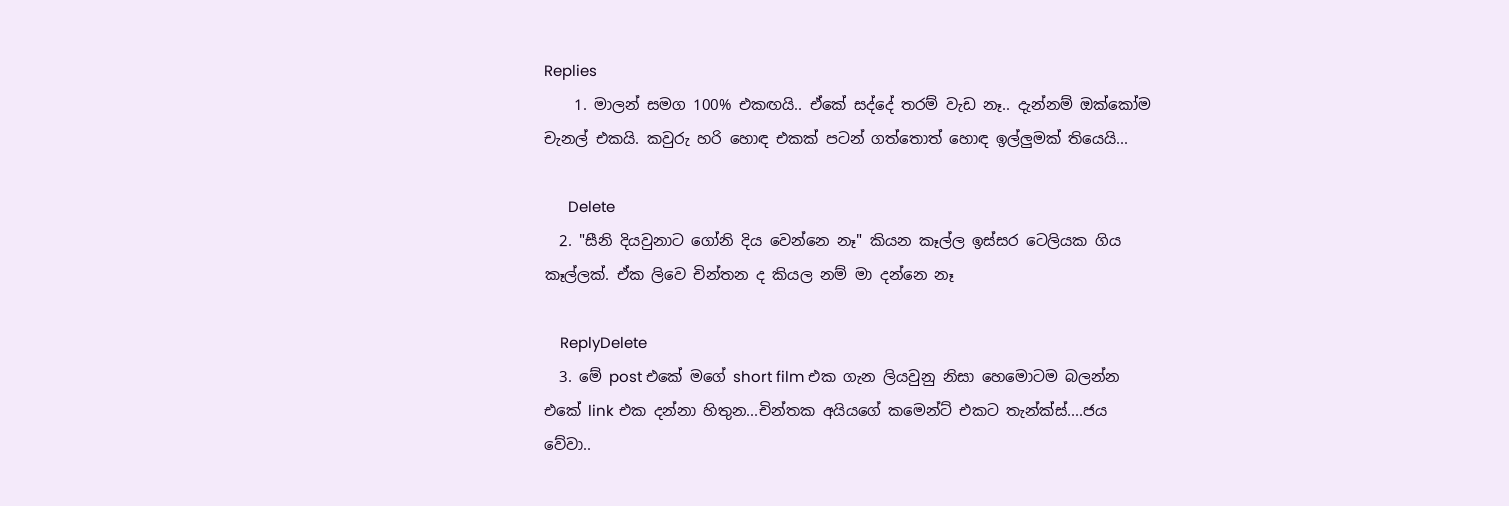Replies
    1. මාලන් සමග 100% එකඟයි.. ඒකේ සද්දේ තරම් වැඩ නෑ.. දැන්නම් ඔක්කෝම චැනල් එකයි. කවුරු හරි හොඳ එකක් පටන් ගත්තොත් හොඳ ඉල්ලුමක් තියෙයි...

      Delete
  2. "සීනි දියවුනාට ගෝනි දිය වෙන්නෙ නෑ" කියන කෑල්ල ඉස්සර ටෙලියක ගිය කෑල්ලක්. ඒක ලිවෙ චින්තන ද කියල නම් මා දන්නෙ නෑ

    ReplyDelete
  3. මේ post එකේ මගේ short film එක ගැන ලියවුනු නිසා හෙමොටම බලන්න එකේ link එක දන්නා හිතුන...චින්තක අයියගේ කමෙන්ට් එකට තැන්ක්ස්....ජය වේවා..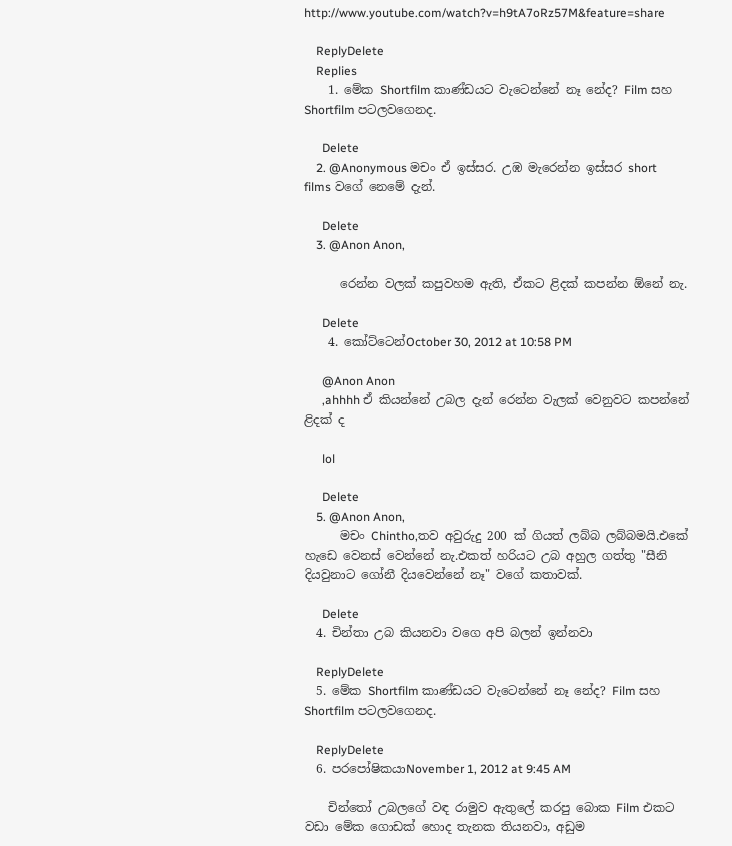http://www.youtube.com/watch?v=h9tA7oRz57M&feature=share

    ReplyDelete
    Replies
    1. මේක Shortfilm කාණ්ඩයට වැටෙන්නේ නෑ නේද? Film සහ Shortfilm පටලවගෙනද.

      Delete
    2. @Anonymous මචං ඒ ඉස්සර. උඹ මැරෙන්න ඉස්සර short films වගේ නෙමේ දැන්.

      Delete
    3. @Anon Anon,

      රෙන්න වලක් කපුවහම ඇති, ඒකට ළිදක් කපන්න ඕනේ නැ.

      Delete
    4. කෝට්ටෙන්October 30, 2012 at 10:58 PM

      @Anon Anon
      ,ahhhh ඒ කියන්නේ උබල දැන් රෙන්න වැලක් වෙනුවට කපන්නේ ළිදක් ද

      lol

      Delete
    5. @Anon Anon,
      මචං Chintho,තව අවුරුදු 200 ක් ගියත් ලබ්බ ලබ්බමයි.එකේ හැඩෙ වෙනස් වෙන්නේ නැ.එකත් හරියට උබ අහුල ගත්තු "සීනි දියවුනාට ගෝනී දියවෙන්නේ නෑ" වගේ කතාවක්.

      Delete
  4. චින්තා උබ කියනවා වගෙ අපි බලන් ඉන්නවා

    ReplyDelete
  5. මේක Shortfilm කාණ්ඩයට වැටෙන්නේ නෑ නේද? Film සහ Shortfilm පටලවගෙනද.

    ReplyDelete
  6. පරපෝෂිකයාNovember 1, 2012 at 9:45 AM

    චින්තෝ උබලගේ වඳ රාමුව ඇතුලේ කරපු බොක Film එකට වඩා මේක ගොඩක් හොද තැනක තියනවා, අඩුම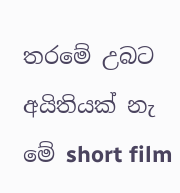තරමේ උබට අයිතියක් නැ මේ short film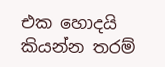එක හොදයි කියන්න තරම්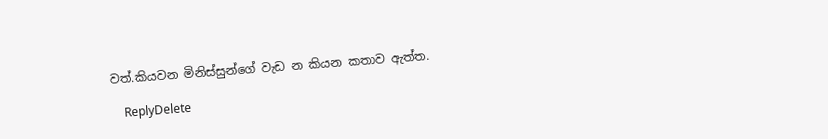වත්.කියවන මිනිස්සුන්ගේ වැඩ න කියන කතාව ඇත්ත.

    ReplyDelete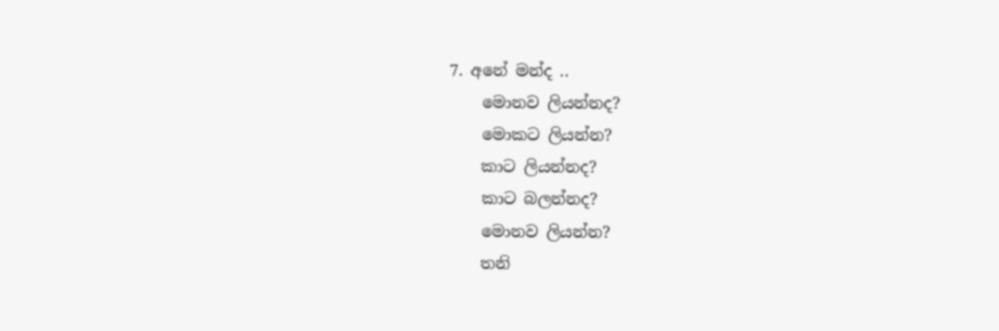7. අනේ මන්ද ..
    මොනව ලියන්නද?
    මොකට ලියන්න?
    කාට ලියන්නද?
    කාට බලන්නද?
    මොනව ලියන්න?
    තනි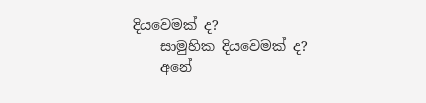දියවෙමක් ද?
    සාමුහික දියවෙමක් ද?
    අනේ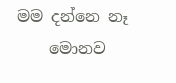මම දන්නෙ නෑ
    මොනව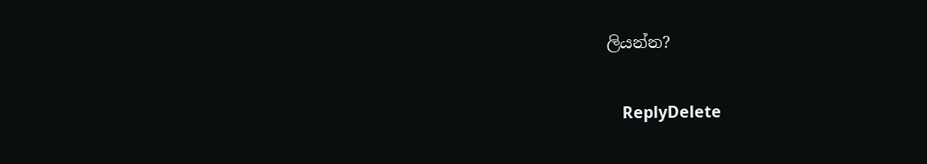ලියන්න?

    ReplyDelete